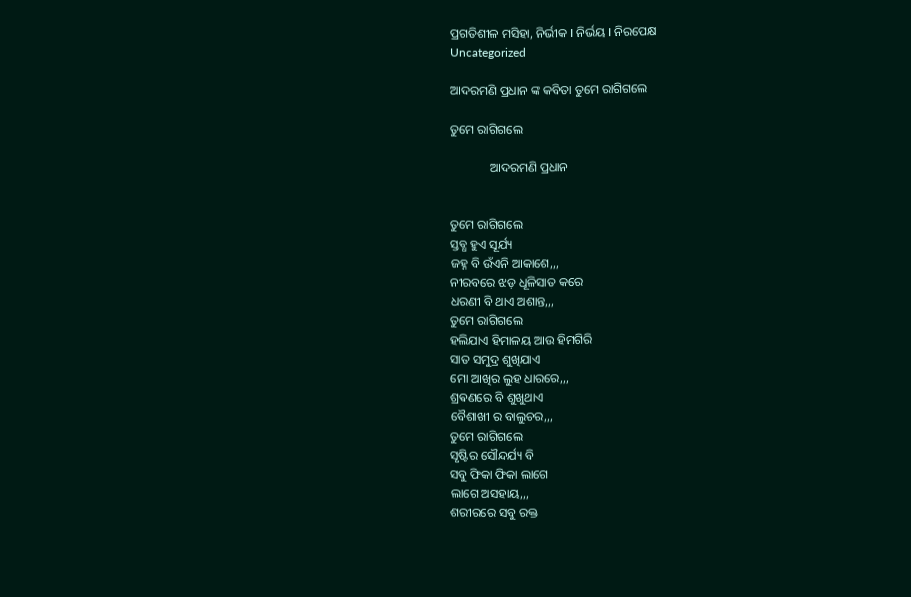ପ୍ରଗତିଶୀଳ ମସିହା, ନିର୍ଭୀକ I ନିର୍ଭୟ I ନିରପେକ୍ଷ
Uncategorized

ଆଦରମଣି ପ୍ରଧାନ ଙ୍କ କବିତା ତୁମେ ରାଗିଗଲେ

ତୁମେ ରାଗିଗଲେ

             ଆଦରମଣି ପ୍ରଧାନ


ତୁମେ ରାଗିଗଲେ
ସ୍ତବ୍ଧ ହୁଏ ସୂର୍ଯ୍ୟ
ଜହ୍ନ ବି ଉଁଏନି ଆକାଶେ,,,
ନୀରବରେ ଝଡ଼ ଧୂଳିସାତ କରେ
ଧରଣୀ ବି ଥାଏ ଅଶାନ୍ତ,,,
ତୁମେ ରାଗିଗଲେ
ହଲିଯାଏ ହିମାଳୟ ଆଉ ହିମଗିରି
ସାତ ସମୁଦ୍ର ଶୁଖିଯାଏ
ମୋ ଆଖିର ଲୁହ ଧାରରେ,,,
ଶ୍ରଵଣରେ ବି ଶୁଖୁଥାଏ
ବୈଶାଖୀ ର ବାଲୁଚର,,,
ତୁମେ ରାଗିଗଲେ
ସୃଷ୍ଟିର ସୌନ୍ଦର୍ଯ୍ୟ ବି
ସବୁ ଫିକା ଫିକା ଲାଗେ
ଲାଗେ ଅସହାୟ,,,
ଶରୀରରେ ସବୁ ରକ୍ତ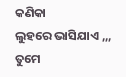କଣିକା
ଲୁହରେ ଭାସିଯାଏ ,,,
ତୁମେ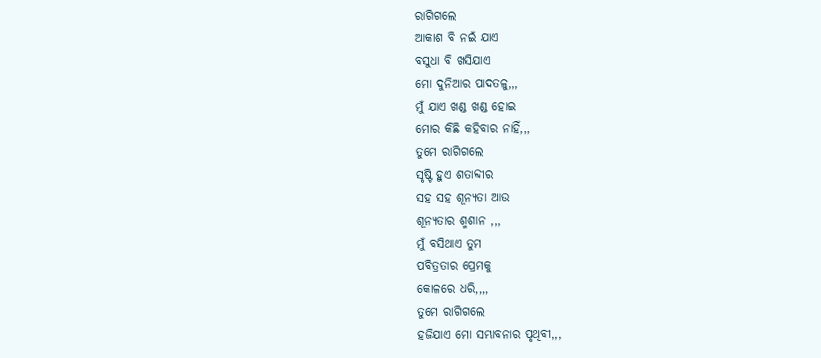ରାଗିଗଲେ
ଆକାଶ ବି ନଇଁ ଯାଏ
ବସୁଧା ବି ଖସିଯାଏ
ମୋ ଦୁନିଆର ପାଦତଳୁ,,,
ମୁଁ ଯାଏ ଖଣ୍ଡ ଖଣ୍ଡ ହୋଇ
ମୋର କିଛି କହିବାର ନାହିଁ,,,
ତୁମେ ରାଗିଗଲେ
ସୃଷ୍ଟି ହୁଏ ଶତାବ୍ଦୀର
ସହ ସହ ଶୂନ୍ୟତା ଆଉ
ଶୂନ୍ୟତାର ଶ୍ମଶାନ ,,,
ମୁଁ ବସିଥାଏ ତୁମ
ପବିତ୍ରତାର ପ୍ରେମକୁ
କୋଳରେ ଧରି,,,,
ତୁମେ ରାଗିଗଲେ
ହଜିଯାଏ ମୋ ସମ୍ଭାବନାର ପୃଥିବୀ,,,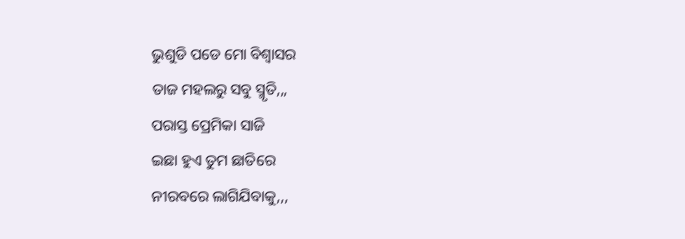ଭୁଶୁଡି ପଡେ ମୋ ବିଶ୍ୱାସର
ତାଜ ମହଲରୁ ସବୁ ସ୍ମୃତି,,,
ପରାସ୍ତ ପ୍ରେମିକା ସାଜି
ଇଛା ହୁଏ ତୁମ ଛାତିରେ
ନୀରବରେ ଲାଗିଯିବାକୁ,,,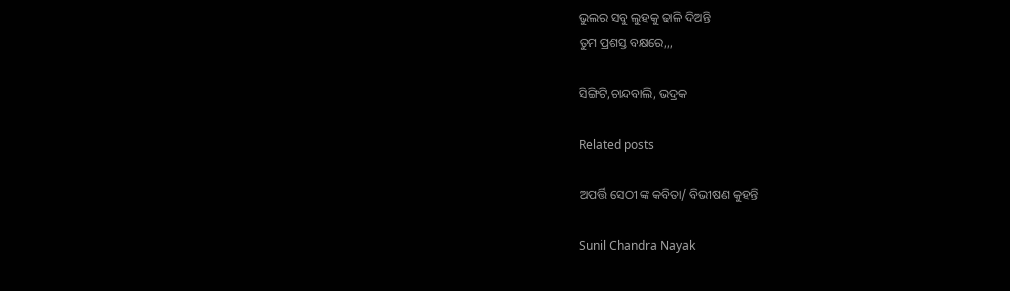ଭୁଲର ସବୁ ଲୁହକୁ ଢାଳି ଦିଅନ୍ତି
ତୁମ ପ୍ରଶସ୍ତ ବକ୍ଷରେ,,,

ସିଙ୍ଗିଟି,ଚାନ୍ଦବାଲି, ଭଦ୍ରକ

Related posts

ଅପର୍ତ୍ତି ସେଠୀ ଙ୍କ କବିତା/ ବିଭୀଷଣ କୁହନ୍ତି

Sunil Chandra Nayak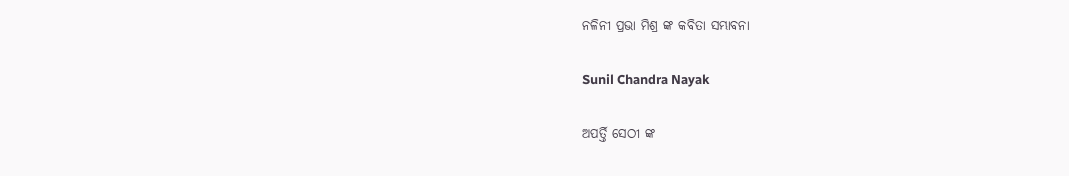ନଳିନୀ ପ୍ରଭା ମିଶ୍ର ଙ୍କ କବିତା ସମ୍ଭାବନା

Sunil Chandra Nayak

ଅପର୍ତ୍ତି ସେଠୀ ଙ୍କ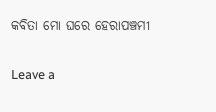କବିତା ମୋ ଘରେ ହେରାପଞ୍ଚମୀ

Leave a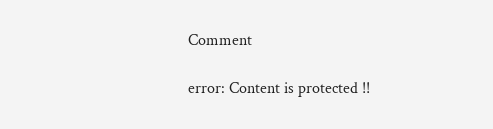Comment

error: Content is protected !!